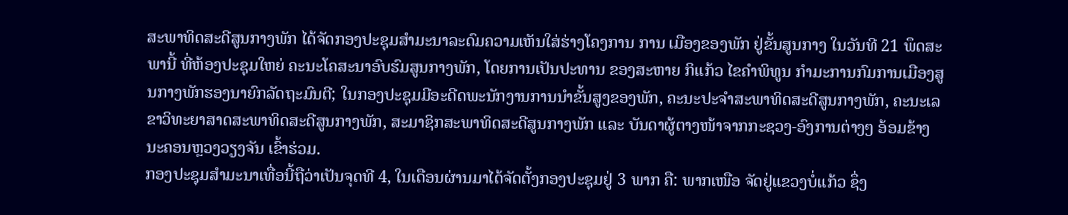ສະພາທິດສະດີສູນກາງພັກ ໄດ້ຈັດກອງປະຊຸມສຳມະນາລະດົມຄວາມເຫັນໃສ່ຮ່າງໂຄງການ ການ ເມືອງຂອງພັກ ຢູ່ຂັ້ນສູນກາງ ໃນວັນທີ 21 ພຶດສະພານີ້ ທີ່ຫ້ອງປະຊຸມໃຫຍ່ ຄະນະໂຄສະນາອົບຮົມສູນກາງພັກ, ໂດຍການເປັນປະທານ ຂອງສະຫາຍ ກິແກ້ວ ໄຂຄຳພິທູນ ກໍາມະການກົມການເມືອງສູນກາງພັກຮອງນາຍົກລັດຖະມົນຕີ; ໃນກອງປະຊຸມມີອະດີດພະນັກງານການນຳຂັ້ນສູງຂອງພັກ, ຄະນະປະຈຳສະພາທິດສະດີສູນກາງພັກ, ຄະນະເລຂາວິທະຍາສາດສະພາທິດສະດີສູນກາງພັກ, ສະມາຊິກສະພາທິດສະດີສູນກາງພັກ ແລະ ບັນດາຜູ້ຕາງໜ້າຈາກກະຊວງ-ອົງການຕ່າງໆ ອ້ອມຂ້າງນະຄອນຫຼວງວຽງຈັນ ເຂົ້າຮ່ວມ.
ກອງປະຊຸມສໍາມະນາເທື່ອນີ້ຖືວ່າເປັນຈຸດທີ 4, ໃນເດືອນຜ່ານມາໄດ້ຈັດຕັ້ງກອງປະຊຸມຢູ່ 3 ພາກ ຄື: ພາກເໜືອ ຈັດຢູ່ແຂວງບໍ່ແກ້ວ ຊຶ່ງ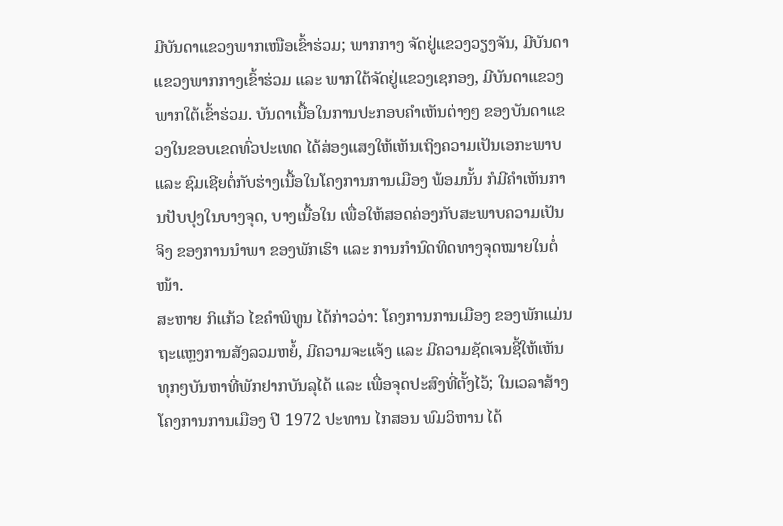ມີບັນດາແຂວງພາກເໜືອເຂົ້າຮ່ວມ; ພາກກາງ ຈັດຢູ່ແຂວງວຽງຈັນ, ມີບັນດາແຂວງພາກກາງເຂົ້າຮ່ວມ ແລະ ພາກໃຕ້ຈັດຢູ່ແຂວງເຊກອງ, ມີບັນດາແຂວງພາກໃຕ້ເຂົ້າຮ່ວມ. ບັນດາເນື້ອໃນການປະກອບຄໍາເຫັນຕ່າງໆ ຂອງບັນດາແຂວງໃນຂອບເຂດທົ່ວປະເທດ ໄດ້ສ່ອງແສງໃຫ້ເຫັນເຖິງຄວາມເປັນເອກະພາບ ແລະ ຊົມເຊີຍຕໍ່ກັບຮ່າງເນື້ອໃນໂຄງການການເມືອງ ພ້ອມນັ້ນ ກໍມີຄໍາເຫັນການປັບປຸງໃນບາງຈຸດ, ບາງເນື້ອໃນ ເພື່ອໃຫ້ສອດຄ່ອງກັບສະພາບຄວາມເປັນຈິງ ຂອງການນໍາພາ ຂອງພັກເຮົາ ແລະ ການກໍານົດທິດທາງຈຸດໝາຍໃນຕໍ່ໜ້າ.
ສະຫາຍ ກິແກ້ວ ໄຂຄຳພິທູນ ໄດ້ກ່າວວ່າ: ໂຄງການການເມືອງ ຂອງພັກແມ່ນຖະແຫຼງການສັງລວມຫຍໍ້, ມີຄວາມຈະແຈ້ງ ແລະ ມີຄວາມຊັດເຈນຊີ້ໃຫ້ເຫັນທຸກໆບັນຫາທີ່ພັກຢາກບັນລຸໄດ້ ແລະ ເພື່ອຈຸດປະສົງທີ່ຕັ້ງໄວ້; ໃນເວລາສ້າງໂຄງການການເມືອງ ປີ 1972 ປະທານ ໄກສອນ ພົມວິຫານ ໄດ້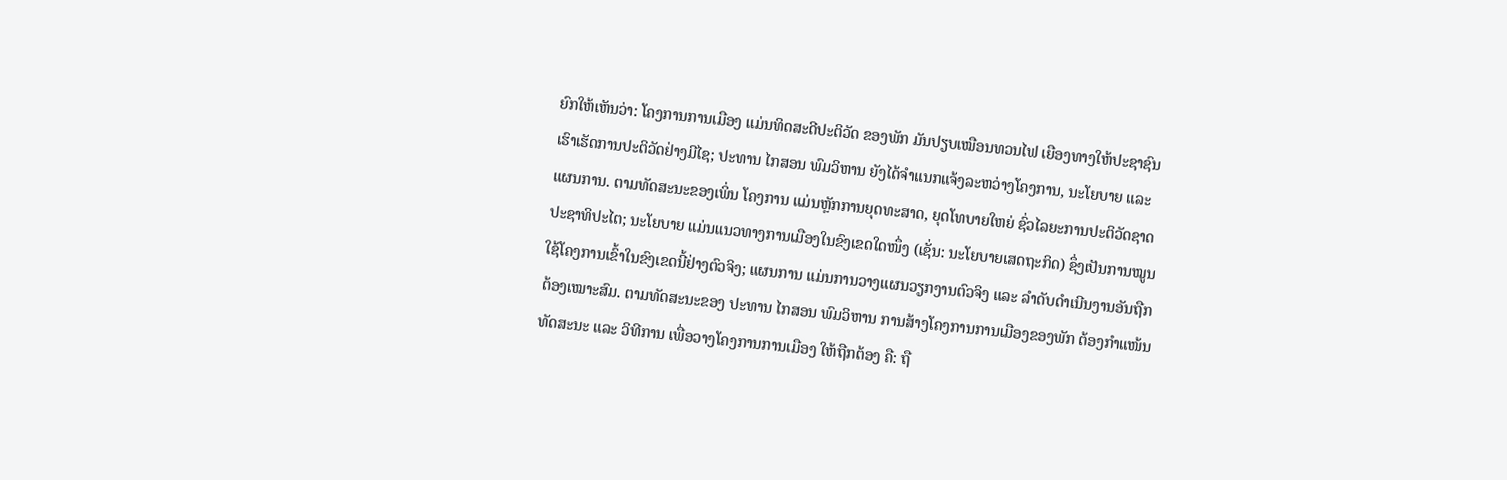ຍົກໃຫ້ເຫັນວ່າ: ໂຄງການການເມືອງ ແມ່ນທິດສະດີປະຕິວັດ ຂອງພັກ ມັນປຽບເໝືອນທວນໄຟ ເຍືອງທາງໃຫ້ປະຊາຊົນເຮົາເຮັດການປະຕິວັດຢ່າງມີໄຊ; ປະທານ ໄກສອນ ພົມວິຫານ ຍັງໄດ້ຈໍາແນກແຈ້ງລະຫວ່າງໂຄງການ, ນະໂຍບາຍ ແລະ ແຜນການ. ຕາມທັດສະນະຂອງເພິ່ນ ໂຄງການ ແມ່ນຫຼັກການຍຸດທະສາດ, ຍຸດໂທບາຍໃຫຍ່ ຊົ່ວໄລຍະການປະຕິວັດຊາດປະຊາທິປະໄຕ; ນະໂຍບາຍ ແມ່ນແນວທາງການເມືອງໃນຂົງເຂດໃດໜຶ່ງ (ເຊັ່ນ: ນະໂຍບາຍເສດຖະກິດ) ຊຶ່ງເປັນການໝູນໃຊ້ໂຄງການເຂົ້າໃນຂົງເຂດນີ້ຢ່າງຕົວຈິງ; ແຜນການ ແມ່ນການວາງແຜນວຽກງານຕົວຈິງ ແລະ ລໍາດັບດຳເນີນງານອັນຖືກຕ້ອງເໝາະສົມ. ຕາມທັດສະນະຂອງ ປະທານ ໄກສອນ ພົມວິຫານ ການສ້າງໂຄງການການເມືອງຂອງພັກ ຕ້ອງກໍາແໜ້ນທັດສະນະ ແລະ ວິທີການ ເພື່ອວາງໂຄງການການເມືອງ ໃຫ້ຖືກຕ້ອງ ຄື: ຖື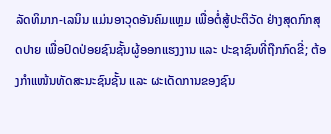ລັດທິມາກ-ເລນິນ ແມ່ນອາວຸດອັນຄົມແຫຼມ ເພື່ອຕໍ່ສູ້ປະຕິວັດ ຢ່າງສຸດກົກສຸດປາຍ ເພື່ອປົດປ່ອຍຊົນຊັ້ນຜູ້ອອກແຮງງານ ແລະ ປະຊາຊົນທີ່ຖືກກົດຂີ່; ຕ້ອງກໍາແໜ້ນທັດສະນະຊົນຊັ້ນ ແລະ ຜະເດັດການຂອງຊົນ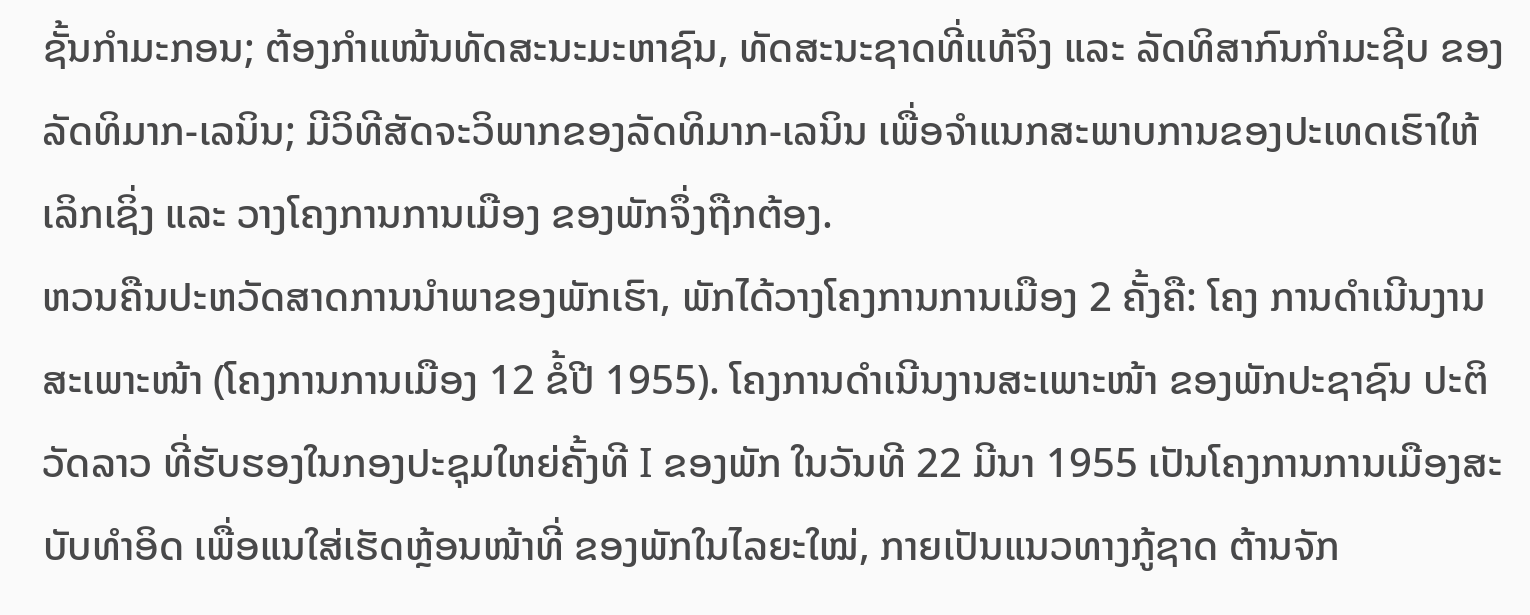ຊັ້ນກໍາມະກອນ; ຕ້ອງກໍາແໜ້ນທັດສະນະມະຫາຊົນ, ທັດສະນະຊາດທີ່ແທ້ຈິງ ແລະ ລັດທິສາກົນກໍາມະຊີບ ຂອງລັດທິມາກ-ເລນິນ; ມີວິທີສັດຈະວິພາກຂອງລັດທິມາກ-ເລນິນ ເພື່ອຈໍາແນກສະພາບການຂອງປະເທດເຮົາໃຫ້ເລິກເຊິ່ງ ແລະ ວາງໂຄງການການເມືອງ ຂອງພັກຈຶ່ງຖືກຕ້ອງ.
ຫວນຄືນປະຫວັດສາດການນໍາພາຂອງພັກເຮົາ, ພັກໄດ້ວາງໂຄງການການເມືອງ 2 ຄັ້ງຄື: ໂຄງ ການດໍາເນີນງານສະເພາະໜ້າ (ໂຄງການການເມືອງ 12 ຂໍ້ປີ 1955). ໂຄງການດໍາເນີນງານສະເພາະໜ້າ ຂອງພັກປະຊາຊົນ ປະຕິວັດລາວ ທີ່ຮັບຮອງໃນກອງປະຊຸມໃຫຍ່ຄັ້ງທີ I ຂອງພັກ ໃນວັນທີ 22 ມີນາ 1955 ເປັນໂຄງການການເມືອງສະບັບທໍາອິດ ເພື່ອແນໃສ່ເຮັດຫຼ້ອນໜ້າທີ່ ຂອງພັກໃນໄລຍະໃໝ່, ກາຍເປັນແນວທາງກູ້ຊາດ ຕ້ານຈັກ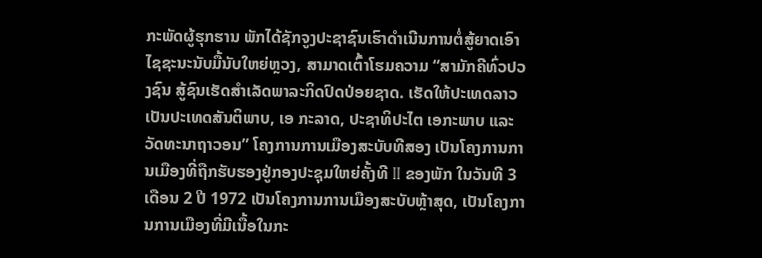ກະພັດຜູ້ຮຸກຮານ ພັກໄດ້ຊັກຈູງປະຊາຊົນເຮົາດໍາເນີນການຕໍ່ສູ້ຍາດເອົາໄຊຊະນະນັບມື້ນັບໃຫຍ່ຫຼວງ, ສາມາດເຕົ້າໂຮມຄວາມ “ສາມັກຄີທົ່ວປວງຊົນ ສູ້ຊົນເຮັດສໍາເລັດພາລະກິດປົດປ່ອຍຊາດ. ເຮັດໃຫ້ປະເທດລາວເປັນປະເທດສັນຕິພາບ, ເອ ກະລາດ, ປະຊາທິປະໄຕ ເອກະພາບ ແລະ ວັດທະນາຖາວອນ” ໂຄງການການເມືອງສະບັບທີສອງ ເປັນໂຄງການການເມືອງທີ່ຖືກຮັບຮອງຢູ່ກອງປະຊຸມໃຫຍ່ຄັ້ງທີ II ຂອງພັກ ໃນວັນທີ 3 ເດືອນ 2 ປີ 1972 ເປັນໂຄງການການເມືອງສະບັບຫຼ້າສຸດ, ເປັນໂຄງການການເມືອງທີ່ມີເນື້ອໃນກະ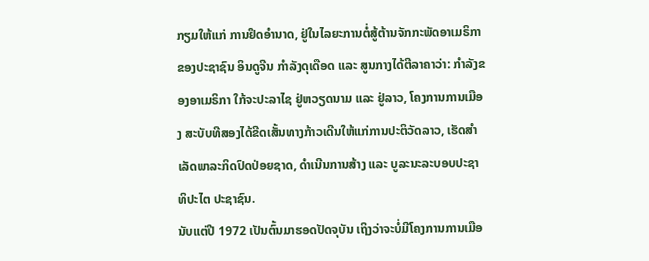ກຽມໃຫ້ແກ່ ການຢຶດອໍານາດ, ຢູ່ໃນໄລຍະການຕໍ່ສູ້ຕ້ານຈັກກະພັດອາເມຣິກາ ຂອງປະຊາຊົນ ອິນດູຈີນ ກໍາລັງດຸເດືອດ ແລະ ສູນກາງໄດ້ຕີລາຄາວ່າ: ກຳລັງຂອງອາເມຣິກາ ໃກ້ຈະປະລາໄຊ ຢູ່ຫວຽດນາມ ແລະ ຢູ່ລາວ, ໂຄງການການເມືອງ ສະບັບທີສອງໄດ້ຂີດເສັ້ນທາງກ້າວເດີນໃຫ້ແກ່ການປະຕິວັດລາວ, ເຮັດສໍາເລັດພາລະກິດປົດປ່ອຍຊາດ, ດໍາເນີນການສ້າງ ແລະ ບູລະນະລະບອບປະຊາທິປະໄຕ ປະຊາຊົນ.
ນັບແຕ່ປີ 1972 ເປັນຕົ້ນມາຮອດປັດຈຸບັນ ເຖິງວ່າຈະບໍ່ມີໂຄງການການເມືອ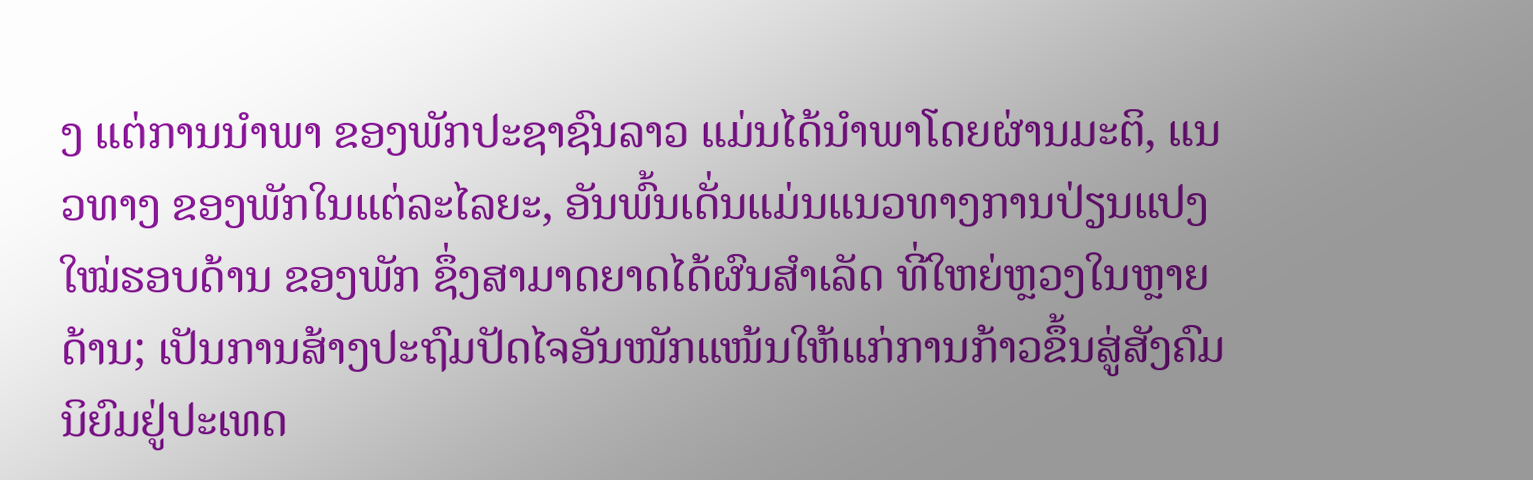ງ ແຕ່ການນໍາພາ ຂອງພັກປະຊາຊົນລາວ ແມ່ນໄດ້ນໍາພາໂດຍຜ່ານມະຕິ, ແນວທາງ ຂອງພັກໃນແຕ່ລະໄລຍະ, ອັນພົ້ນເດັ່ນແມ່ນແນວທາງການປ່ຽນແປງໃໝ່ຮອບດ້ານ ຂອງພັກ ຊຶ່ງສາມາດຍາດໄດ້ຜົນສໍາເລັດ ທີ່ໃຫຍ່ຫຼວງໃນຫຼາຍດ້ານ; ເປັນການສ້າງປະຖົມປັດໄຈອັນໜັກແໜ້ນໃຫ້ແກ່ການກ້າວຂຶ້ນສູ່ສັງຄົມນິຍົມຢູ່ປະເທດ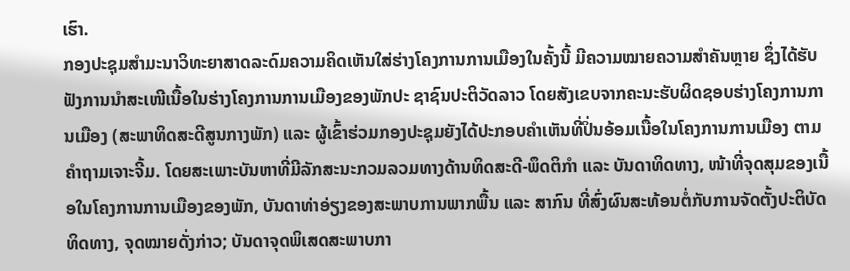ເຮົາ.
ກອງປະຊຸມສໍາມະນາວິທະຍາສາດລະດົມຄວາມຄິດເຫັນໃສ່ຮ່າງໂຄງການການເມືອງໃນຄັ້ງນີ້ ມີຄວາມໝາຍຄວາມສໍາຄັນຫຼາຍ ຊຶ່ງໄດ້ຮັບຟັງການນໍາສະເໜີເນື້ອໃນຮ່າງໂຄງການການເມືອງຂອງພັກປະ ຊາຊົນປະຕິວັດລາວ ໂດຍສັງເຂບຈາກຄະນະຮັບຜິດຊອບຮ່າງໂຄງການການເມືອງ (ສະພາທິດສະດີສູນກາງພັກ) ແລະ ຜູ້ເຂົ້າຮ່ວມກອງປະຊຸມຍັງໄດ້ປະກອບຄໍາເຫັນທີ່ປິ່ນອ້ອມເນື້ອໃນໂຄງການການເມືອງ ຕາມຄໍາຖາມເຈາະຈີ້ມ. ໂດຍສະເພາະບັນຫາທີ່ມີລັກສະນະກວມລວມທາງດ້ານທິດສະດີ-ພຶດຕິກໍາ ແລະ ບັນດາທິດທາງ, ໜ້າທີ່ຈຸດສຸມຂອງເນື້ອໃນໂຄງການການເມືອງຂອງພັກ, ບັນດາທ່າອ່ຽງຂອງສະພາບການພາກພື້ນ ແລະ ສາກົນ ທີ່ສົ່ງຜົນສະທ້ອນຕໍ່ກັບການຈັດຕັ້ງປະຕິບັດທິດທາງ, ຈຸດໝາຍດັ່ງກ່າວ; ບັນດາຈຸດພິເສດສະພາບກາ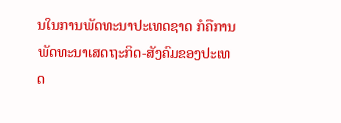ນໃນການພັດທະນາປະເທດຊາດ ກໍຄືການພັດທະນາເສດຖະກິດ-ສັງຄົມຂອງປະເທດ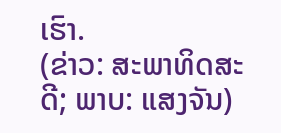ເຮົາ.
(ຂ່າວ: ສະພາທິດສະດີ; ພາບ: ແສງຈັນ)